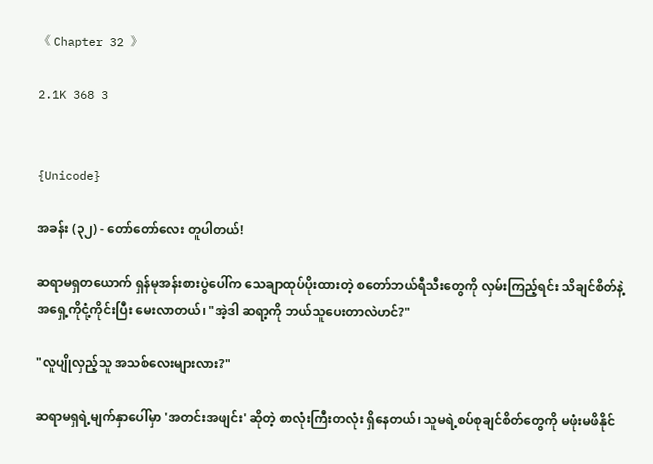《 Chapter 32 》

2.1K 368 3


{Unicode}

အခန်း (၃၂) - တော်တော်လေး တူပါတယ်!

ဆရာမရှတယောက် ရှန်မုအန်းစားပွဲပေါ်က သေချာထုပ်ပိုးထားတဲ့ စတော်ဘယ်ရီသီးတွေကို လှမ်းကြည့်ရင်း သိချင်စိတ်နဲ့ အရှေ့ကိုငုံ့ကိုင်းပြီး မေးလာတယ်၊ "အဲ့ဒါ ဆရာ့ကို ဘယ်သူပေးတာလဲဟင်?"

"လူပျိုလှည့်သူ အသစ်လေးများလား?"

ဆရာမရှရဲ့မျက်နှာပေါ်မှာ 'အတင်းအဖျင်း' ဆိုတဲ့ စာလုံးကြီးတလုံး ရှိနေတယ်၊ သူမရဲ့စပ်စုချင်စိတ်တွေကို မဖုံးမဖိနိုင်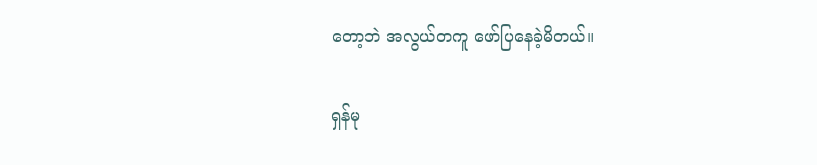တော့ဘဲ အလွယ်တကူ ဖော်ပြနေခဲ့မိတယ်။

ရှန်မု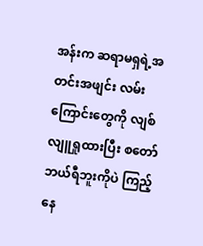အန်းက ဆရာမရှရဲ့အတင်းအဖျင်း လမ်းကြောင်းတွေကို လျစ်လျူရှုထားပြီး စတော်ဘယ်ရီဘူးကိုပဲ ကြည့်နေ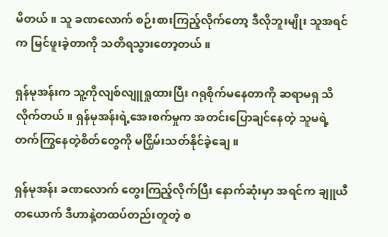မိတယ်။ သူ ခဏလောက် စဉ်းစားကြည့်လိုက်တော့ ဒီလိုဘူးမျိုး သူအရင်က မြင်ဖူးခဲ့တာကို သတိရသွားတော့တယ်။

ရှန်မုအန်းက သူ့ကိုလျစ်လျူရှုထားပြီး ဂရုစိုက်မနေတာကို ဆရာမရှ သိလိုက်တယ်။ ရှန်မုအန်းရဲ့အေးစက်မှုက အတင်းပြောချင်နေတဲ့ သူမရဲ့တက်ကြွနေတဲ့စိတ်တွေကို မငြှိမ်းသတ်နိုင်ခဲ့ချေ။

ရှန်မုအန်း ခဏလောက် တွေးကြည့်လိုက်ပြီး နောက်ဆုံးမှာ အရင်က ချူယီတယောက် ဒီဟာနဲ့တထပ်တည်းတူတဲ့ စ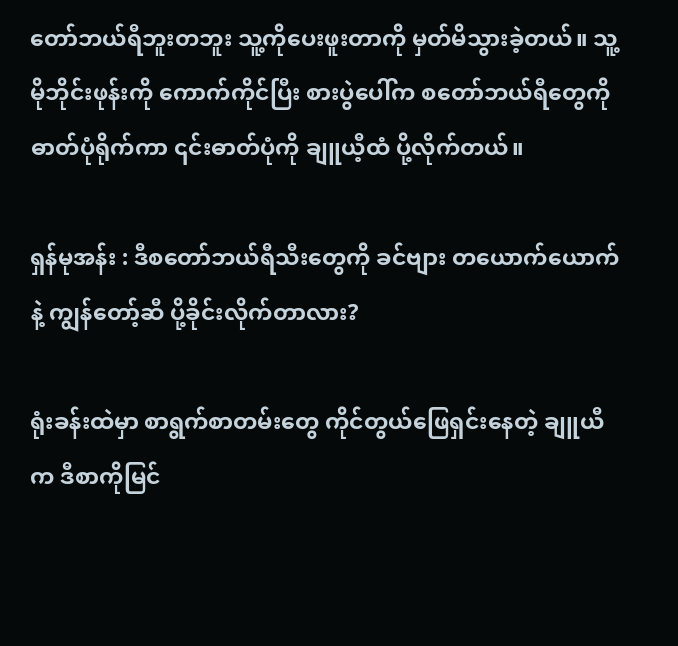တော်ဘယ်ရီဘူးတဘူး သူ့ကိုပေးဖူးတာကို မှတ်မိသွားခဲ့တယ်။ သူ့မိုဘိုင်းဖုန်းကို ကောက်ကိုင်ပြီး စားပွဲပေါ်က စတော်ဘယ်ရီတွေကို ဓာတ်ပုံရိုက်ကာ ၎င်းဓာတ်ပုံကို ချူယီ့ထံ ပို့လိုက်တယ်။

ရှန်မုအန်း : ဒီစတော်ဘယ်ရီသီးတွေကို ခင်ဗျား တယောက်ယောက်နဲ့ ကျွန်တော့်ဆီ ပို့ခိုင်းလိုက်တာလား?

ရုံးခန်းထဲမှာ စာရွက်စာတမ်းတွေ ကိုင်တွယ်ဖြေရှင်းနေတဲ့ ချူယီက ဒီစာကိုမြင်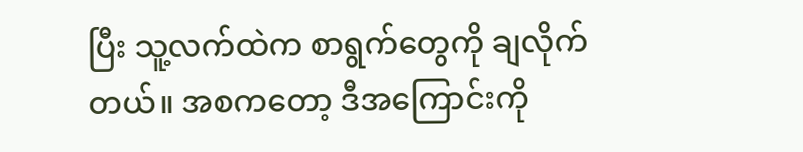ပြီး သူ့လက်ထဲက စာရွက်တွေကို ချလိုက်တယ်။ အစကတော့ ဒီအကြောင်းကို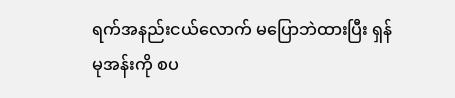ရက်အနည်းငယ်လောက် မပြောဘဲထားပြီး ရှန်မုအန်းကို စပ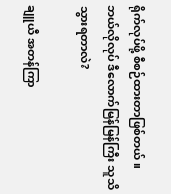ရိုက်လုပ်ဖို့ စီစဉ်ထားတာဖြစ်တယ်။ ဘယ်လိုလုပ် ဒီလောက်မြန်မြန်ကြီး သူသိသွားရတာလဲ?

ချူယီ အတန်ကြာ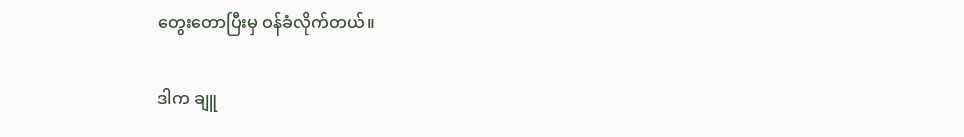တွေးတောပြီးမှ ဝန်ခံလိုက်တယ်။

ဒါက ချူ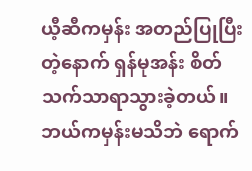ယီ့ဆီကမှန်း အတည်ပြုပြီးတဲ့နောက် ရှန်မုအန်း စိတ်သက်သာရာသွားခဲ့တယ်။ ဘယ်ကမှန်းမသိဘဲ ရောက်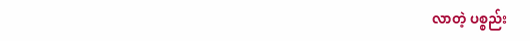လာတဲ့ ပစ္စည်း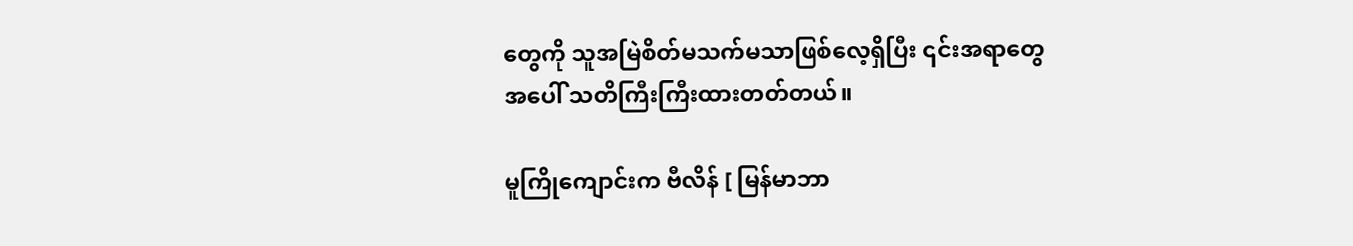တွေကို သူအမြဲစိတ်မသက်မသာဖြစ်လေ့ရှိပြီး ၎င်းအရာတွေအပေါ် သတိကြီးကြီးထားတတ်တယ်။

မူကြိုကျောင်းက ဗီလိန် [ မြန်မာဘာ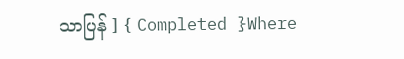သာပြန် ] { Completed }Where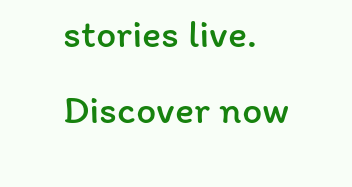stories live. Discover now